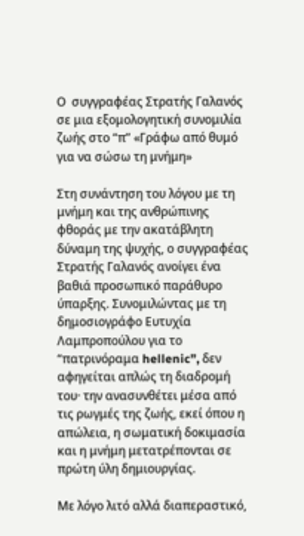Ο  συγγραφέας Στρατής Γαλανός σε μια εξομολογητική συνομιλία ζωής στο “π” «Γράφω από θυμό για να σώσω τη μνήμη»

Στη συνάντηση του λόγου με τη μνήμη και της ανθρώπινης φθοράς με την ακατάβλητη δύναμη της ψυχής, ο συγγραφέας Στρατής Γαλανός ανοίγει ένα βαθιά προσωπικό παράθυρο ύπαρξης. Συνομιλώντας με τη δημοσιογράφο Ευτυχία Λαμπροπούλου για το “πατρινόραμα hellenic”, δεν αφηγείται απλώς τη διαδρομή του· την ανασυνθέτει μέσα από τις ρωγμές της ζωής, εκεί όπου η απώλεια, η σωματική δοκιμασία και η μνήμη μετατρέπονται σε πρώτη ύλη δημιουργίας.

Με λόγο λιτό αλλά διαπεραστικό,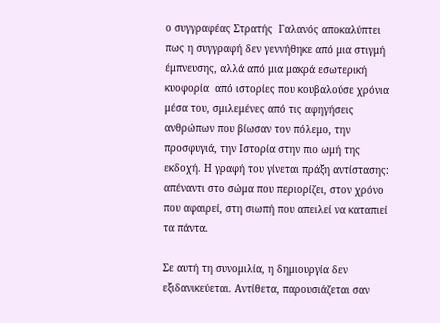ο συγγραφέας Στρατής  Γαλανός αποκαλύπτει πως η συγγραφή δεν γεννήθηκε από μια στιγμή έμπνευσης, αλλά από μια μακρά εσωτερική κυοφορία  από ιστορίες που κουβαλούσε χρόνια μέσα του, σμιλεμένες από τις αφηγήσεις ανθρώπων που βίωσαν τον πόλεμο, την προσφυγιά, την Ιστορία στην πιο ωμή της εκδοχή. Η γραφή του γίνεται πράξη αντίστασης: απέναντι στο σώμα που περιορίζει, στον χρόνο που αφαιρεί, στη σιωπή που απειλεί να καταπιεί τα πάντα.

Σε αυτή τη συνομιλία, η δημιουργία δεν εξιδανικεύεται. Αντίθετα, παρουσιάζεται σαν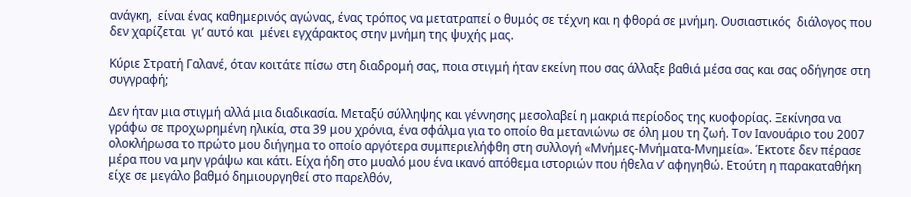ανάγκη,  είναι ένας καθημερινός αγώνας, ένας τρόπος να μετατραπεί ο θυμός σε τέχνη και η φθορά σε μνήμη. Ουσιαστικός  διάλογος που δεν χαρίζεται  γι’ αυτό και  μένει εγχάρακτος στην μνήμη της ψυχής μας.

Κύριε Στρατή Γαλανέ, όταν κοιτάτε πίσω στη διαδρομή σας, ποια στιγμή ήταν εκείνη που σας άλλαξε βαθιά μέσα σας και σας οδήγησε στη συγγραφή;

Δεν ήταν μια στιγμή αλλά μια διαδικασία. Μεταξύ σύλληψης και γέννησης μεσολαβεί η μακριά περίοδος της κυοφορίας. Ξεκίνησα να γράφω σε προχωρημένη ηλικία, στα 39 μου χρόνια, ένα σφάλμα για το οποίο θα μετανιώνω σε όλη μου τη ζωή. Τον Ιανουάριο του 2007 ολοκλήρωσα το πρώτο μου διήγημα το οποίο αργότερα συμπεριελήφθη στη συλλογή «Μνήμες-Μνήματα-Μνημεία». Έκτοτε δεν πέρασε μέρα που να μην γράψω και κάτι. Είχα ήδη στο μυαλό μου ένα ικανό απόθεμα ιστοριών που ήθελα ν’ αφηγηθώ. Ετούτη η παρακαταθήκη είχε σε μεγάλο βαθμό δημιουργηθεί στο παρελθόν,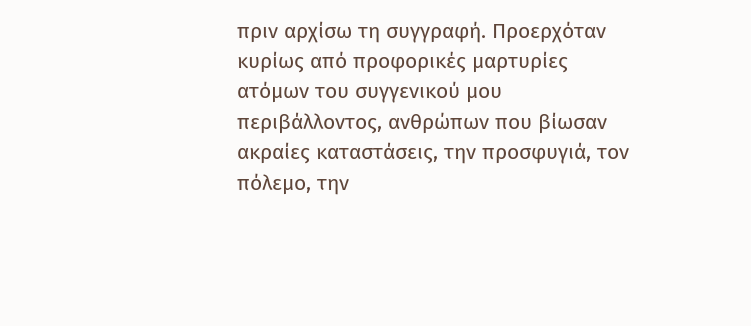πριν αρχίσω τη συγγραφή. Προερχόταν κυρίως από προφορικές μαρτυρίες ατόμων του συγγενικού μου περιβάλλοντος, ανθρώπων που βίωσαν ακραίες καταστάσεις, την προσφυγιά, τον πόλεμο, την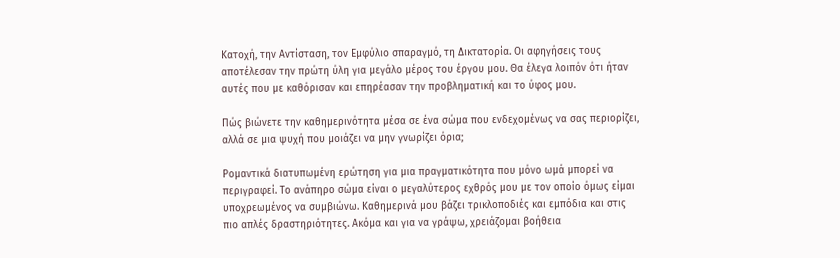Κατοχή, την Αντίσταση, τον Εμφύλιο σπαραγμό, τη Δικτατορία. Οι αφηγήσεις τους αποτέλεσαν την πρώτη ύλη για μεγάλο μέρος του έργου μου. Θα έλεγα λοιπόν ότι ήταν αυτές που με καθόρισαν και επηρέασαν την προβληματική και το ύφος μου.

Πώς βιώνετε την καθημερινότητα μέσα σε ένα σώμα που ενδεχομένως να σας περιορίζει, αλλά σε μια ψυχή που μοιάζει να μην γνωρίζει όρια;

Ρομαντικά διατυπωμένη ερώτηση για μια πραγματικότητα που μόνο ωμά μπορεί να περιγραφεί. Το ανάπηρο σώμα είναι ο μεγαλύτερος εχθρός μου με τον οποίο όμως είμαι υποχρεωμένος να συμβιώνω. Καθημερινά μου βάζει τρικλοποδιές και εμπόδια και στις πιο απλές δραστηριότητες. Ακόμα και για να γράψω, χρειάζομαι βοήθεια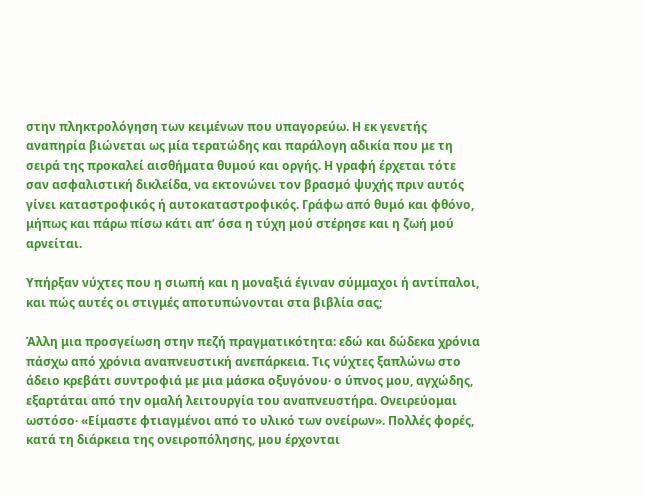στην πληκτρολόγηση των κειμένων που υπαγορεύω. Η εκ γενετής αναπηρία βιώνεται ως μία τερατώδης και παράλογη αδικία που με τη σειρά της προκαλεί αισθήματα θυμού και οργής. Η γραφή έρχεται τότε σαν ασφαλιστική δικλείδα, να εκτονώνει τον βρασμό ψυχής πριν αυτός γίνει καταστροφικός ή αυτοκαταστροφικός. Γράφω από θυμό και φθόνο, μήπως και πάρω πίσω κάτι απ’ όσα η τύχη μού στέρησε και η ζωή μού αρνείται.

Υπήρξαν νύχτες που η σιωπή και η μοναξιά έγιναν σύμμαχοι ή αντίπαλοι, και πώς αυτές οι στιγμές αποτυπώνονται στα βιβλία σας;

Άλλη μια προσγείωση στην πεζή πραγματικότητα: εδώ και δώδεκα χρόνια πάσχω από χρόνια αναπνευστική ανεπάρκεια. Τις νύχτες ξαπλώνω στο άδειο κρεβάτι συντροφιά με μια μάσκα οξυγόνου· ο ύπνος μου, αγχώδης, εξαρτάται από την ομαλή λειτουργία του αναπνευστήρα. Ονειρεύομαι ωστόσο· «Είμαστε φτιαγμένοι από το υλικό των ονείρων». Πολλές φορές, κατά τη διάρκεια της ονειροπόλησης, μου έρχονται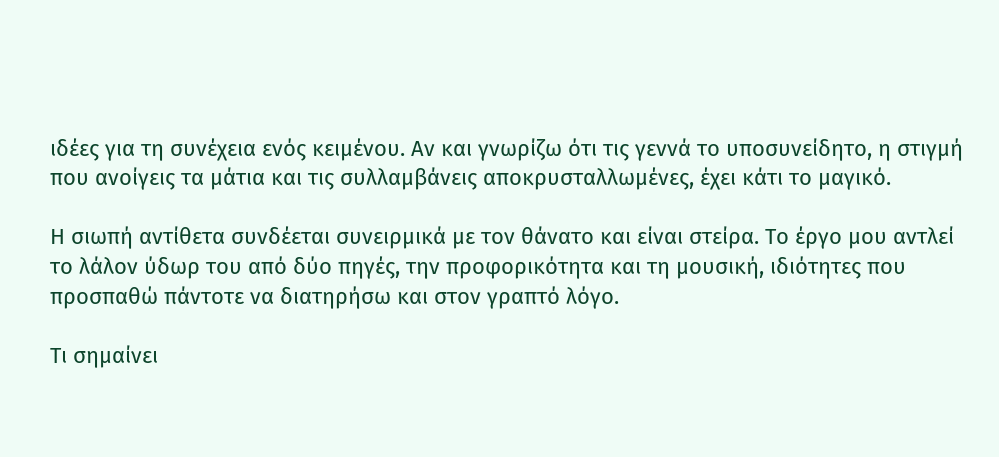ιδέες για τη συνέχεια ενός κειμένου. Αν και γνωρίζω ότι τις γεννά το υποσυνείδητο, η στιγμή που ανοίγεις τα μάτια και τις συλλαμβάνεις αποκρυσταλλωμένες, έχει κάτι το μαγικό.

Η σιωπή αντίθετα συνδέεται συνειρμικά με τον θάνατο και είναι στείρα. Το έργο μου αντλεί το λάλον ύδωρ του από δύο πηγές, την προφορικότητα και τη μουσική, ιδιότητες που προσπαθώ πάντοτε να διατηρήσω και στον γραπτό λόγο.

Τι σημαίνει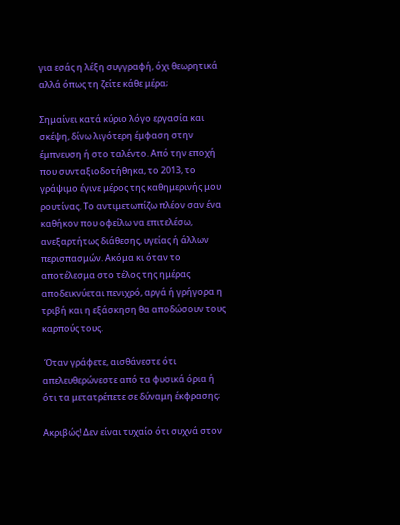για εσάς η λέξη συγγραφή, όχι θεωρητικά αλλά όπως τη ζείτε κάθε μέρα;

Σημαίνει κατά κύριο λόγο εργασία και σκέψη, δίνω λιγότερη έμφαση στην έμπνευση ή στο ταλέντο. Από την εποχή που συνταξιοδοτήθηκα, το 2013, το γράψιμο έγινε μέρος της καθημερινής μου ρουτίνας. Το αντιμετωπίζω πλέον σαν ένα καθήκον που οφείλω να επιτελέσω, ανεξαρτήτως διάθεσης, υγείας ή άλλων περισπασμών. Ακόμα κι όταν το αποτέλεσμα στο τέλος της ημέρας αποδεικνύεται πενιχρό, αργά ή γρήγορα η τριβή και η εξάσκηση θα αποδώσουν τους καρπούς τους.

 Όταν γράφετε, αισθάνεστε ότι απελευθερώνεστε από τα φυσικά όρια ή ότι τα μετατρέπετε σε δύναμη έκφρασης;

Ακριβώς! Δεν είναι τυχαίο ότι συχνά στον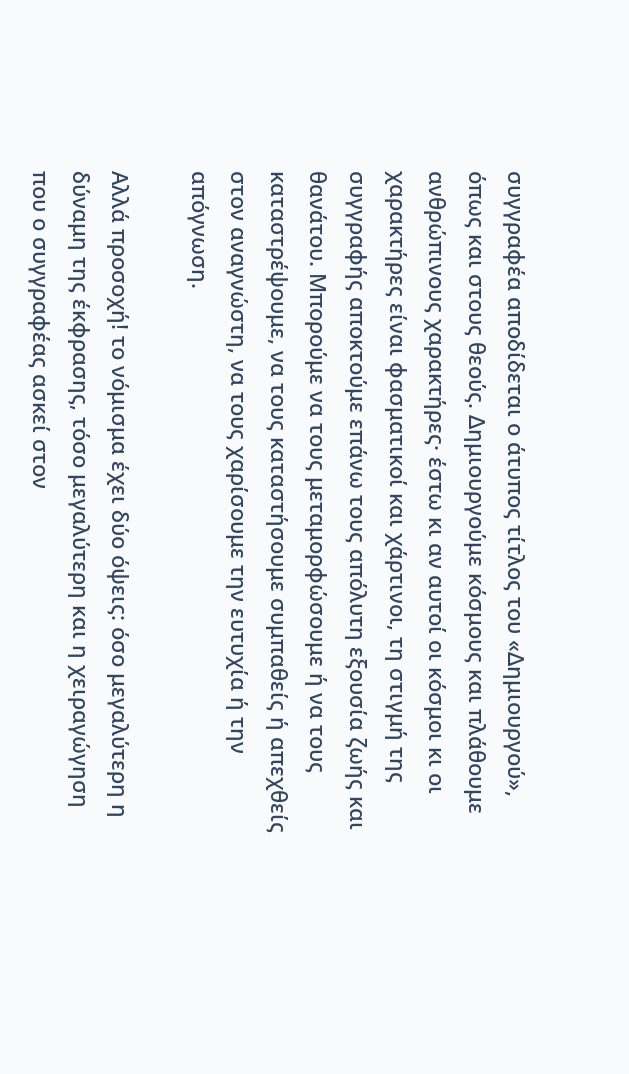συγγραφέα αποδίδεται ο άτυπος τίτλος του «Δημιουργού», όπως και στους θεούς. Δημιουργούμε κόσμους και πλάθουμε ανθρώπινους χαρακτήρες· έστω κι αν αυτοί οι κόσμοι κι οι χαρακτήρες είναι φασματικοί και χάρτινοι, τη στιγμή της συγγραφής αποκτούμε επάνω τους απόλυτη εξουσία ζωής και θανάτου. Μπορούμε να τους μεταμορφώσουμε ή να τους καταστρέψουμε, να τους καταστήσουμε συμπαθείς ή απεχθείς στον αναγνώστη, να τους χαρίσουμε την ευτυχία ή την απόγνωση.

Αλλά προσοχή! το νόμισμα έχει δύο όψεις: όσο μεγαλύτερη η δύναμη της έκφρασης, τόσο μεγαλύτερη και η χειραγώγηση που ο συγγραφέας ασκεί στον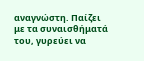αναγνώστη. Παίζει με τα συναισθήματά του, γυρεύει να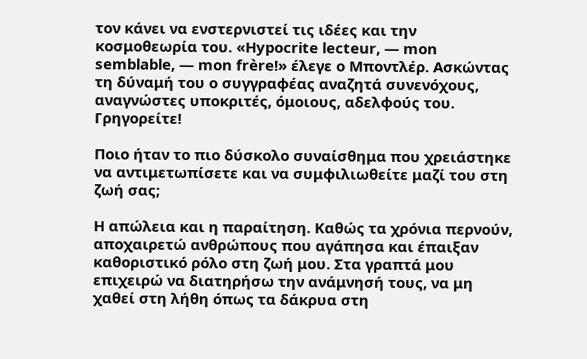τον κάνει να ενστερνιστεί τις ιδέες και την κοσμοθεωρία του. «Hypocrite lecteur, — mon semblable, — mon frère!» έλεγε ο Μποντλέρ. Ασκώντας τη δύναμή του ο συγγραφέας αναζητά συνενόχους, αναγνώστες υποκριτές, όμοιους, αδελφούς του. Γρηγορείτε!

Ποιο ήταν το πιο δύσκολο συναίσθημα που χρειάστηκε να αντιμετωπίσετε και να συμφιλιωθείτε μαζί του στη ζωή σας;

Η απώλεια και η παραίτηση. Καθώς τα χρόνια περνούν, αποχαιρετώ ανθρώπους που αγάπησα και έπαιξαν καθοριστικό ρόλο στη ζωή μου. Στα γραπτά μου επιχειρώ να διατηρήσω την ανάμνησή τους, να μη χαθεί στη λήθη όπως τα δάκρυα στη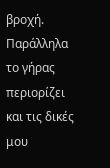βροχή. Παράλληλα το γήρας περιορίζει και τις δικές μου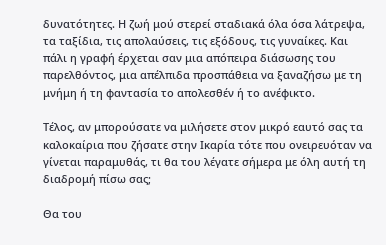δυνατότητες. Η ζωή μού στερεί σταδιακά όλα όσα λάτρεψα, τα ταξίδια, τις απολαύσεις, τις εξόδους, τις γυναίκες. Και πάλι η γραφή έρχεται σαν μια απόπειρα διάσωσης του παρελθόντος, μια απέλπιδα προσπάθεια να ξαναζήσω με τη μνήμη ή τη φαντασία το απολεσθέν ή το ανέφικτο.

Τέλος, αν μπορούσατε να μιλήσετε στον μικρό εαυτό σας τα καλοκαίρια που ζήσατε στην Ικαρία τότε που ονειρευόταν να γίνεται παραμυθάς, τι θα του λέγατε σήμερα με όλη αυτή τη διαδρομή πίσω σας;

Θα του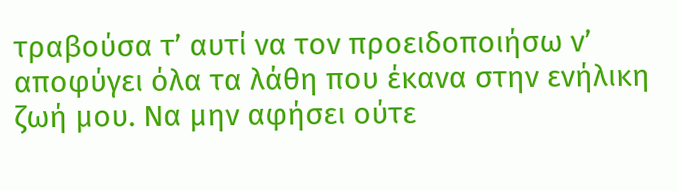τραβούσα τ’ αυτί να τον προειδοποιήσω ν’ αποφύγει όλα τα λάθη που έκανα στην ενήλικη ζωή μου. Να μην αφήσει ούτε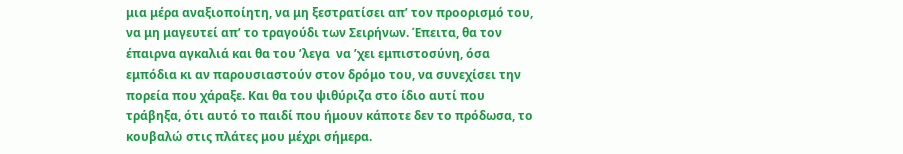μια μέρα αναξιοποίητη, να μη ξεστρατίσει απ’ τον προορισμό του, να μη μαγευτεί απ’ το τραγούδι των Σειρήνων. Έπειτα, θα τον έπαιρνα αγκαλιά και θα του ’λεγα  να ’χει εμπιστοσύνη, όσα εμπόδια κι αν παρουσιαστούν στον δρόμο του, να συνεχίσει την πορεία που χάραξε. Και θα του ψιθύριζα στο ίδιο αυτί που τράβηξα, ότι αυτό το παιδί που ήμουν κάποτε δεν το πρόδωσα, το κουβαλώ στις πλάτες μου μέχρι σήμερα.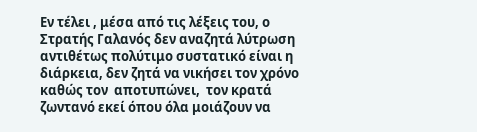Εν τέλει , μέσα από τις λέξεις του, ο Στρατής Γαλανός δεν αναζητά λύτρωση αντιθέτως πολύτιμο συστατικό είναι η  διάρκεια, δεν ζητά να νικήσει τον χρόνο καθώς τον  αποτυπώνει,  τον κρατά ζωντανό εκεί όπου όλα μοιάζουν να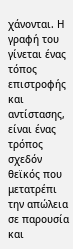χάνονται. Η γραφή του γίνεται ένας τόπος επιστροφής και αντίστασης, είναι ένας τρόπος σχεδόν θεϊκός που μετατρέπι την απώλεια σε παρουσία και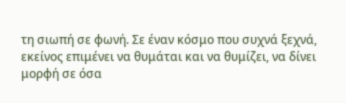τη σιωπή σε φωνή. Σε έναν κόσμο που συχνά ξεχνά, εκείνος επιμένει να θυμάται και να θυμίζει, να δίνει μορφή σε όσα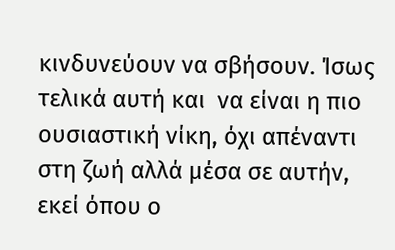κινδυνεύουν να σβήσουν. Ίσως τελικά αυτή και  να είναι η πιο ουσιαστική νίκη, όχι απέναντι στη ζωή αλλά μέσα σε αυτήν, εκεί όπου ο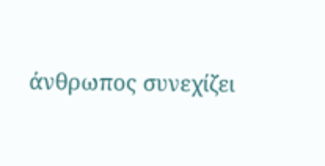άνθρωπος συνεχίζει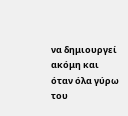να δημιουργεί ακόμη και όταν όλα γύρω του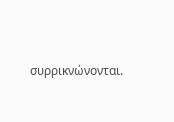συρρικνώνονται.